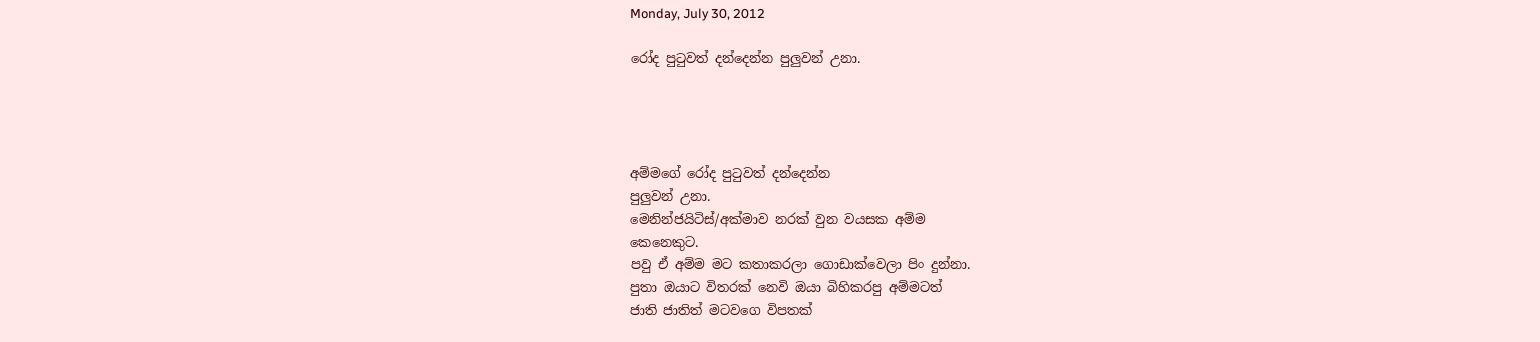Monday, July 30, 2012

රෝද පුටුවත් දන්දෙන්න පුලුවන් උනා.




අම්මගේ රෝද පුටුවත් දන්දෙන්න
පුලුවන් උනා.
මෙනින්ජයිටිස්/අක්මාව නරක් වුන වයසක අම්ම
කෙනෙකුට.
පවු ඒ අම්ම මට කතාකරලා ගොඩාක්වෙලා පිං දුන්නා.
පුතා ඔයාට විතරක් නෙවි ඔයා බිහිකරපු අම්මටත්
ජාති ජාතිත් මටවගෙ විපතක්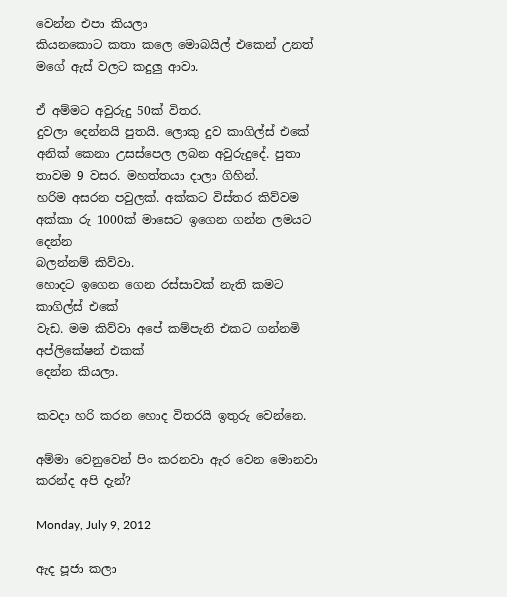වෙන්න එපා කියලා
කියනකොට කතා කලෙ ‍මොබයිල් එකෙන් උනත්
මගේ ඇස් වලට කදුලු ආවා.

ඒ අම්මට අවුරුදු 50ක් විතර.
දුවලා දෙන්නයි පුතයි. ලොකු දුව කාගිල්ස් එකේ
අනික් කෙනා උසස්පෙල ලබන අවුරුදුදේ. පුතා
තාවම 9 වසර. මහත්තයා දාලා ගිහින්.
හරිම අසරන පවුලක්. අක්කට විස්තර කිව්වම
අක්කා රු 1000ක් මාසෙට ඉගෙන ගන්න ලමයට දෙන්න
බලන්නම් කිව්වා.
හොදට ඉගෙන ගෙන රස්සාවක් නැති කමට කාගිල්ස් එකේ
වැඩ. මම කිව්වා අපේ කම්පැනි එකට ගන්නමි අප්ලිකේෂන් එකක්
දෙන්න කියලා.

කවදා හරි කරන හොද විතරයි ඉතුරු වෙන්නෙ.

අම්මා වෙනුවෙන් පිං කරනවා ඇර වෙන මොනවා කරන්ද අපි දැන්?

Monday, July 9, 2012

ඇද පූජා කලා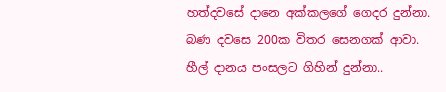හත්දවසේ දානෙ අක්කලගේ ගෙදර දුන්නා.
බණ දවසෙ 200ක විතර සෙනගක් ආවා.
හීල් දානය පංසලට ගිහින් දුන්නා..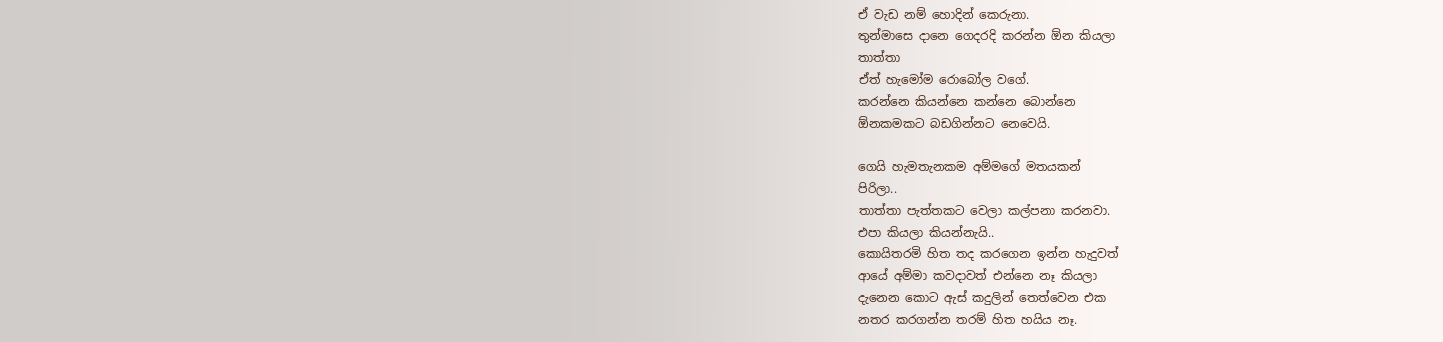ඒ වැඩ නම් හොදින් කෙරුනා.
තුන්මාසෙ දානෙ ගෙදරදි කරන්න ඕන කියලා
තාත්තා
ඒත් හැමෝම රොබෝල වගේ.
කරන්නෙ කියන්නෙ කන්නෙ බොන්නෙ
ඕනකමකට බඩගින්නට නෙවෙයි.

ගෙයි හැමතැනකම අම්මගේ මතයකන්
පිරිලා..
තාත්තා පැත්තකට වෙලා කල්පනා කරනවා.
එපා කියලා කියන්නැයි..
කොයිතරමි හිත තද කරගෙන ඉන්න හැදුවත්
ආයේ අම්මා කවදාවත් එන්නෙ නෑ කියලා
දැනෙන කොට ඇස් කදුලින් තෙත්වෙන එක
නතර කරගන්න තරම් හිත හයිය නෑ.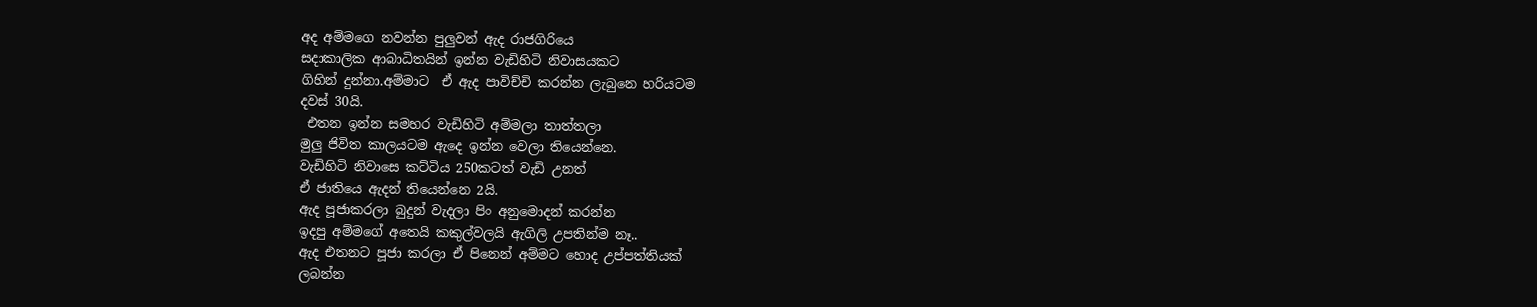අද අම්මගෙ නවන්න පුලුවන් ඇද රාජගිරියෙ
සදාකාලික ආබාධිතයින් ඉන්න වැඩිහිටි නිවාසයකට
ගිහින් දුන්නා.අම්මාට  ඒ ඇද පාවිච්චි කරන්න ලැබුනෙ හරියටම
දවස් 30යි.
 එතන ඉන්න සමහර වැඩිහිටි අම්මලා තාත්තලා
මුලු ජිවිත කාලයටම ඇදෙ ඉන්න වෙලා තියෙන්නෙ.
වැඩිහිටි නිවාසෙ කට්ටිය 250කටත් වැඩි උනත්
ඒ ජාතියෙ ඇදන් තියෙන්නෙ 2යි.
ඇද පූජාකරලා බුදුන් වැදලා පිං අනුමොදන් කරන්න
ඉදපු අම්මගේ අතෙයි කකුල්වලයි ඇගිලි උපතින්ම නෑ..
ඇද එතනට පූජා කරලා ඒ පිනෙන් අම්මට හොද උප්පත්තියක්
ලබන්න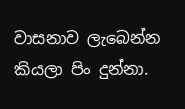වාසනාව ලැබෙන්න කියලා පිං දුන්නා.